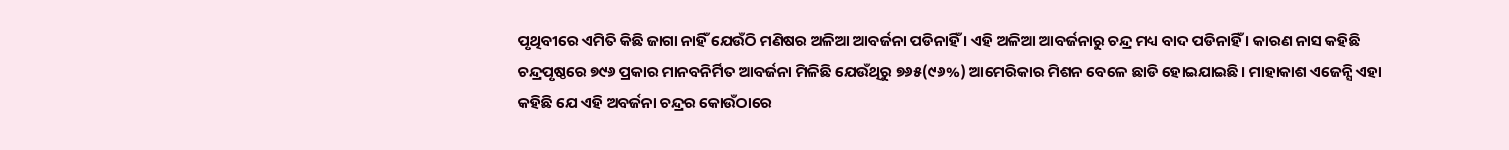ପୃଥିବୀରେ ଏମିତି କିଛି ଜାଗା ନାହିଁ ଯେଉଁଠି ମଣିଷର ଅଳିଆ ଆବର୍ଜନା ପଡିନାହିଁ । ଏହି ଅଳିଆ ଆବର୍ଜନାରୁ ଚନ୍ଦ୍ର ମଧ୍ୟ ବାଦ ପଡିନାହିଁ । କାରଣ ନାସ କହିଛି ଚନ୍ଦ୍ରପୃଷ୍ଠରେ ୭୯୬ ପ୍ରକାର ମାନବନିର୍ମିତ ଆବର୍ଜନା ମିଳିଛି ଯେଉଁଥିରୁ ୭୬୫(୯୬%) ଆମେରିକାର ମିଶନ ବେଳେ ଛାଡି ହୋଇଯାଇଛି। ମାହାକାଶ ଏଜେନ୍ସି ଏହା କହିଛି ଯେ ଏହି ଅବର୍ଜନା ଚନ୍ଦ୍ରର କୋଉଁଠାରେ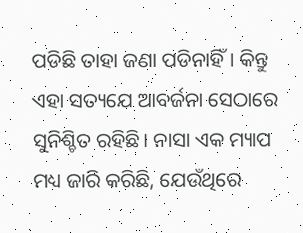ପଡିଛି ତାହା ଜଣା ପଡିନାହିଁ। କିନ୍ତୁ ଏହା ସତ୍ୟଯେ ଆବର୍ଜନା ସେଠାରେ ସୁନିଶ୍ଚିତ ରହିଛି। ନାସା ଏକ ମ୍ୟାପ ମଧ୍ୟ ଜାରି କରିଛି, ଯେଉଁଥିରେ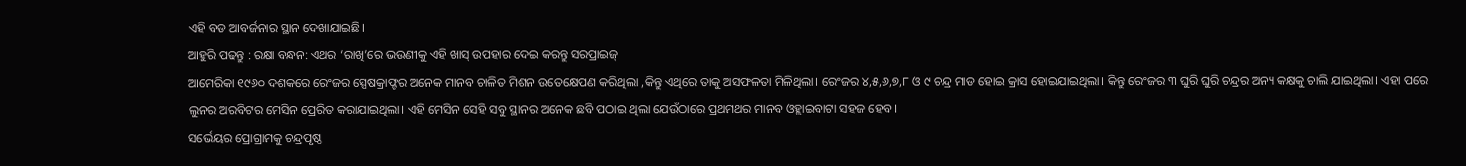ଏହି ବଡ ଆବର୍ଜନାର ସ୍ଥାନ ଦେଖାଯାଇଛି।
ଆହୁରି ପଢନ୍ତୁ : ରକ୍ଷା ବନ୍ଧନ: ଏଥର ‘ରାଖି’ରେ ଭଉଣୀକୁ ଏହି ଖାସ୍ ଉପହାର ଦେଇ କରନ୍ତୁ ସରପ୍ରାଇଜ୍
ଆମେରିକା ୧୯୬୦ ଦଶକରେ ରେଂଜର ସ୍ପେଷକ୍ରାଫ୍ଟର ଅନେକ ମାନବ ଚାଳିତ ମିଶନ ଉତେକ୍ଷେପଣ କରିଥିଲା ,କିନ୍ତୁ ଏଥିରେ ତାକୁ ଅସଫଳତା ମିଳିଥିଲା। ରେଂଜର ୪,୫,୬,୭,୮ ଓ ୯ ଚନ୍ଦ୍ର ମାଡ ହୋଇ କ୍ରାସ ହୋଇଯାଇଥିଲା। କିନ୍ତୁ ରେଂଜର ୩ ଘୁରି ଘୁରି ଚନ୍ଦ୍ରର ଅନ୍ୟ କକ୍ଷକୁ ଚାଲି ଯାଇଥିଲା। ଏହା ପରେ ଲୁନର ଅରବିଟର ମେସିନ ପ୍ରେରିତ କରାଯାଇଥିଲା। ଏହି ମେସିନ ସେହି ସବୁ ସ୍ଥାନର ଅନେକ ଛବି ପଠାଇ ଥିଲା ଯେଉଁଠାରେ ପ୍ରଥମଥର ମାନବ ଓହ୍ଲାଇବାଟା ସହଜ ହେବ।
ସର୍ଭେୟର ପ୍ରୋଗ୍ରାମକୁ ଚନ୍ଦ୍ରପୃଷ୍ଠ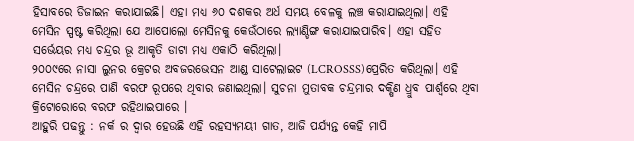ହିସାବରେ ଡିଜାଇନ କରାଯାଇଛି। ଏହା ମଧ୍ୟ ୬୦ ଦଶକର ଅର୍ଧ ସମୟ ବେଳକୁ ଲଞ୍ଚ କରାଯାଇଥିଲା। ଏହି ମେସିନ ସ୍ପଷ୍ଟ କରିଥିଲା ଯେ ଆପୋଲୋ ମେସିନକୁ କେଉଁଠାରେ ଲ୍ୟାଣ୍ଡିଙ୍ଗ କରାଯାଇପାରିବ। ଏହା ସହିତ ସର୍ଭେୟର ମଧ୍ୟ ଚନ୍ଦ୍ରର ଭୂ ଆକୃତି ଡାଟା ମଧ୍ୟ ଏକାଠି କରିଥିଲା।
୨୦୦୯ରେ ନାସା ଲୁନର କ୍ରେଟର ଅବଜରଭେସନ ଆଣ୍ଡ ସାଟେଲାଇଟ (LCROSSS)ପ୍ରେରିତ କରିଥିଲା। ଏହି ମେସିନ ଚନ୍ଦ୍ରରେ ପାଣି ବରଫ ରୂପରେ ଥିବାର ଜଣାଇଥିଲା। ସୁଚନା ମୁତାବକ ଚନ୍ଦ୍ରମାର ଦକ୍ଷିଣ ଧ୍ରୁବ ପାର୍ଶ୍ବରେ ଥିବା କ୍ରିଟୋରୋରେ ବରଫ ରହିଥାଇପାରେ ।
ଆହୁରି ପଢନ୍ତୁ : ନର୍କ ର ଦ୍ବାର ହେଉଛି ଏହି ରହସ୍ୟମୟୀ ଗାତ, ଆଜି ପର୍ଯ୍ୟନ୍ତ କେହି ମାପି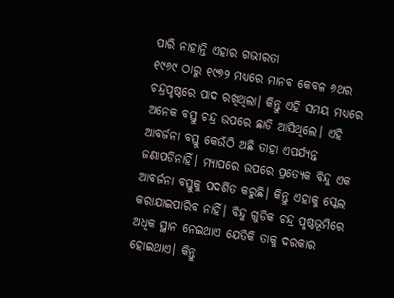ପାରି ନାହାନ୍ତି ଏହାର ଗଭୀରତା
୧୯୬୯ ଠାରୁ ୧୯୭୨ ମଧ୍ୟରେ ମାନବ କେବଳ ୬ଥର ଚନ୍ଦ୍ରପୃଷ୍ଠରେ ପାଦ ରଖିଥିଲା। କିନ୍ତୁ ଏହି ସମୟ ମଧ୍ୟରେ ଅନେକ ବସ୍ତୁ ଚନ୍ଦ୍ର ଉପରେ ଛାଡି ଆସିଥିଲେ। ଏହି ଆବର୍ଜନା ବସ୍ତୁ କେଉଁଠି ଅଛି ତାହା ଏପର୍ଯ୍ୟନ୍ତ ଜଣାପଡିନାହିଁ। ମ୍ୟାପରେ ଉପରେ ପ୍ରତ୍ୟେକ ବିନ୍ଦୁ ଏକ ଆବର୍ଜନା ବସ୍ତୁକୁ ପଦର୍ଶିତ କରୁଛି। କିନ୍ତୁ ଏହାକୁ ସ୍କେଲ କରାଯାଇପାରିବ ନାହିଁ। ବିନ୍ଦୁ ଗୁଡିକ ଚନ୍ଦ୍ର ପୃଷ୍ଠଭୂମିରେ ଅଧିକ ସ୍ଥାନ ନେଇଥାଏ ଯେତିକି ତାକୁ ଦରକାର ହୋଇଥାଏ। କିନ୍ତୁ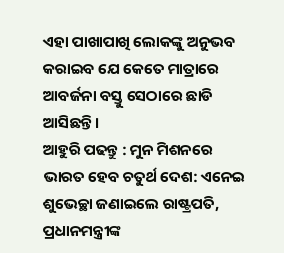ଏହା ପାଖାପାଖି ଲୋକଙ୍କୁ ଅନୁଭବ କରାଇବ ଯେ କେତେ ମାତ୍ରାରେ ଆବର୍ଜନା ବସ୍ତୁ ସେଠାରେ ଛାଡି ଆସିଛନ୍ତି।
ଆହୁରି ପଢନ୍ତୁ : ମୁନ ମିଶନରେ ଭାରତ ହେବ ଚତୁର୍ଥ ଦେଶ: ଏନେଇ ଶୁଭେଚ୍ଛା ଜଣାଇଲେ ରାଷ୍ଟ୍ରପତି, ପ୍ରଧାନମନ୍ତ୍ରୀଙ୍କ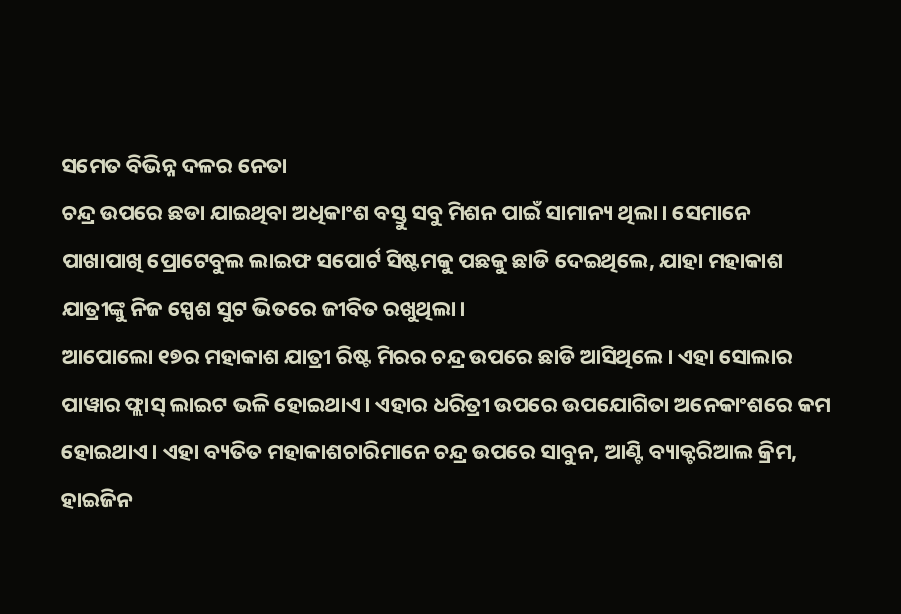ସମେତ ବିଭିନ୍ନ ଦଳର ନେତା
ଚନ୍ଦ୍ର ଉପରେ ଛଡା ଯାଇଥିବା ଅଧିକାଂଶ ବସ୍ତୁ ସବୁ ମିଶନ ପାଇଁ ସାମାନ୍ୟ ଥିଲା। ସେମାନେ ପାଖାପାଖି ପ୍ରୋଟେବୁଲ ଲାଇଫ ସପୋର୍ଟ ସିଷ୍ଟମକୁ ପଛକୁ ଛାଡି ଦେଇଥିଲେ, ଯାହା ମହାକାଶ ଯାତ୍ରୀଙ୍କୁ ନିଜ ସ୍ପେଶ ସୁଟ ଭିତରେ ଜୀବିତ ରଖୁଥିଲା।
ଆପୋଲୋ ୧୭ର ମହାକାଶ ଯାତ୍ରୀ ରିଷ୍ଟ ମିରର ଚନ୍ଦ୍ର ଉପରେ ଛାଡି ଆସିଥିଲେ। ଏହା ସୋଲାର ପାୱାର ଫ୍ଲାସ୍ ଲାଇଟ ଭଳି ହୋଇଥାଏ। ଏହାର ଧରିତ୍ରୀ ଉପରେ ଉପଯୋଗିତା ଅନେକାଂଶରେ କମ ହୋଇଥାଏ। ଏହା ବ୍ୟତିତ ମହାକାଶଚାରିମାନେ ଚନ୍ଦ୍ର ଉପରେ ସାବୁନ, ଆଣ୍ଟି ବ୍ୟାକ୍ଟରିଆଲ କ୍ରିମ, ହାଇଜିନ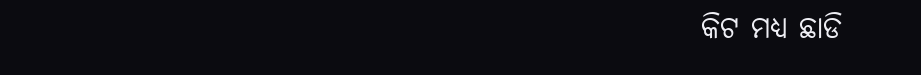କିଟ ମଧ୍ୟ ଛାଡି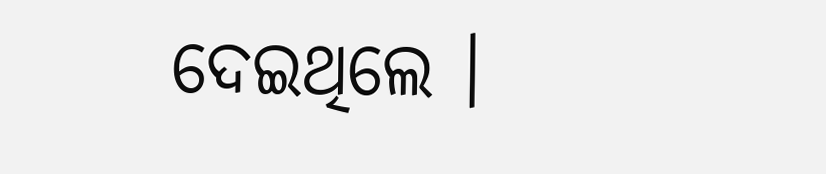ଦେଇଥିଲେ ।